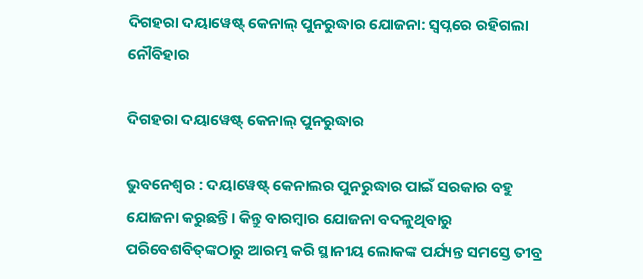ଦିଗହରା ଦୟାୱେଷ୍ଟ୍‌ କେନାଲ୍ ପୁନରୁଦ୍ଧାର ଯୋଜନା: ସ୍ୱପ୍ନରେ ରହିଗଲା ନୌବିହାର

ଦିଗହରା ଦୟାୱେଷ୍ଟ୍‌ କେନାଲ୍ ପୁନରୁଦ୍ଧାର

ଭୁବନେଶ୍ୱର : ଦୟାୱେଷ୍ଟ୍‌ କେନାଲର ପୁନରୁଦ୍ଧାର ପାଇଁ ସରକାର ବହୁ ଯୋଜନା କରୁଛନ୍ତି। କିନ୍ତୁ ବାରମ୍ବାର ଯୋଜନା ବଦଳୁଥିବାରୁ ପରିବେଶବିତ୍‌ଙ୍କଠାରୁ ଆରମ୍ଭ କରି ସ୍ଥାନୀୟ ଲୋକଙ୍କ ପର୍ଯ୍ୟନ୍ତ ସମସ୍ତେ ତୀବ୍ର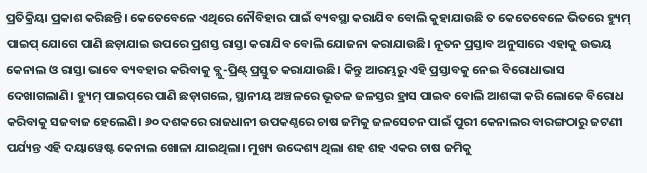ପ୍ରତିକ୍ରିୟା ପ୍ରକାଶ କରିଛନ୍ତି। କେତେବେଳେ ଏଥିରେ ନୌବିହାର ପାଇଁ ବ୍ୟବସ୍ଥା କରାଯିବ ବୋଲି କୁହାଯାଉଛି ତ କେତେବେଳେ ଭିତରେ ହ୍ୟୁମ୍‌ ପାଇପ୍‌ ଯୋଗେ ପାଣି ଛଡ଼ାଯାଇ ଉପରେ ପ୍ରଶସ୍ତ ରାସ୍ତା କରାଯିବ ବୋଲି ଯୋଜନା କରାଯାଉଛି। ନୂତନ ପ୍ରସ୍ତାବ ଅନୁସାରେ ଏହାକୁ ଉଭୟ କେନାଲ ଓ ରାସ୍ତା ଭାବେ ବ୍ୟବହାର କରିବାକୁ ବ୍ଲୁ-ପ୍ରିଣ୍ଟ୍‌ ପ୍ରସ୍ତୁତ କରାଯାଉଛି। କିନ୍ତୁ ଆରମ୍ଭରୁ ଏହି ପ୍ରସ୍ତାବକୁ ନେଇ ବିରୋଧାଭାସ ଦେଖାଗଲାଣି। ହ୍ୟୁମ୍‌ ପାଇପ୍‌‌ରେ ପାଣି ଛଡ଼ାଗଲେ, ସ୍ଥାନୀୟ ଅଞ୍ଚଳରେ ଭୂତଳ ଜଳସ୍ତର ହ୍ରାସ ପାଇବ ବୋଲି ଆଶଙ୍କା କରି ଲୋକେ ବିରୋଧ କରିବାକୁ ସଜବାଜ ହେଲେଣି। ୬୦ ଦଶକରେ ରାଜଧାନୀ ଉପକଣ୍ଠ‌ରେ ଚାଷ ଜମିକୁ ଜଳସେଚନ ପାଇଁ ପୁରୀ କେନାଲର ବାରଙ୍ଗଠାରୁ ଜଟଣୀ ପର୍ଯ୍ୟନ୍ତ ଏହି ଦୟାୱେଷ୍ଟ କେନାଲ ଖୋଳା ଯାଇଥିଲା। ମୁଖ୍ୟ ଉଦ୍ଦେଶ୍ୟ ଥିଲା ଶହ ଶହ ଏକର ଚାଷ ଜମିକୁ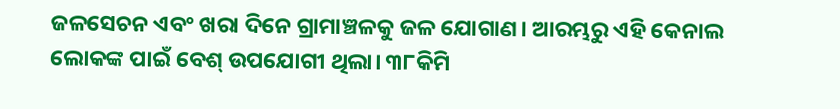ଜଳସେଚନ ଏବଂ ଖରା ଦିନେ ଗ୍ରାମାଞ୍ଚଳକୁ ଜଳ ଯୋଗାଣ। ଆରମ୍ଭରୁ ଏହି କେନାଲ ଲୋକଙ୍କ ପାଇଁ ବେଶ୍ ଉପଯୋଗୀ ଥିଲା। ୩୮କିମି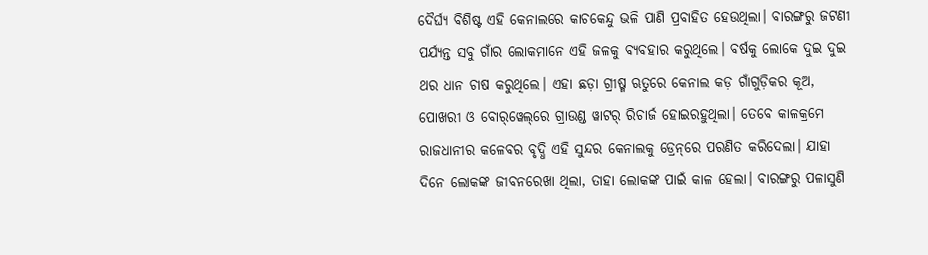ଦୈର୍ଘ୍ୟ ବିଶିଷ୍ଟ ଏହି କେନାଲରେ କାଚକେନ୍ଦୁ ଭଳି ପାଣି ପ୍ରବାହିତ ହେଉଥିଲା। ବାରଙ୍ଗରୁ ଜଟଣୀ ପର୍ଯ୍ୟନ୍ତ ସବୁ ଗାଁର ଲୋକମାନେ ଏହି ଜଳକୁ ବ୍ୟବହାର କରୁଥିଲେ। ବର୍ଷକୁ ଲୋକେ ଦୁଇ ଦୁଇ ଥର ଧାନ ଚାଷ କରୁଥିଲେ। ଏହା ଛଡ଼ା ଗ୍ରୀଷ୍ମ ଋତୁରେ କେନାଲ କଡ଼ ଗାଁଗୁଡ଼ିକର କୂଅ, ପୋଖରୀ ଓ ବୋର୍‌ୱେଲ୍‌ରେ ଗ୍ରାଉଣ୍ଡ ୱାଟର୍‌ ରିଚାର୍ଜ ହୋଇରହୁଥିଲା। ତେବେ କାଳକ୍ରମେ ରାଜଧାନୀର କଳେବର ବୃଦ୍ଧି ଏହି ସୁନ୍ଦର କେନାଲକୁ ଡ୍ରେନ୍‌ରେ ପରଣିତ କରିଦେଲା। ଯାହା ଦିନେ ଲୋକଙ୍କ ଜୀବନରେଖା ଥିଲା, ତାହା ଲୋକଙ୍କ ପାଇଁ କାଳ ହେଲା। ବାରଙ୍ଗରୁ ପଳାସୁଣି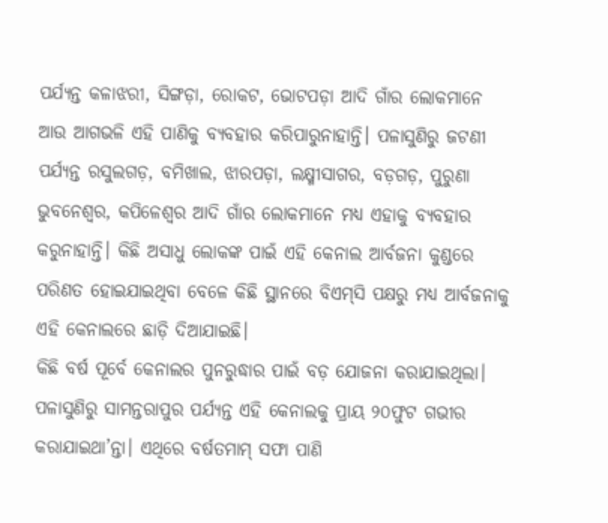ପର୍ଯ୍ୟନ୍ତ କଳାଝରୀ, ସିଙ୍ଗଡ଼ା, ରୋକଟ, ଭୋଟପଡ଼ା ଆଦି ଗାଁର ଲୋକମାନେ ଆଉ ଆଗଭଳି ଏହି ପାଣିକୁ ବ୍ୟବହାର କରିପାରୁନାହାନ୍ତି। ପଳାସୁଣିରୁ ଜଟଣୀ ପର୍ଯ୍ୟନ୍ତ ରସୁଲଗଡ଼, ବମିଖାଲ, ଝାରପଡ଼ା, ଲକ୍ଷ୍ମୀସାଗର, ବଡ଼ଗଡ଼, ପୁରୁଣା ଭୁବନେଶ୍ୱର, କପିଳେଶ୍ୱର ଆଦି ଗାଁର ଲୋକମାନେ ମଧ୍ୟ ଏହାକୁ ବ୍ୟବହାର କରୁନାହାନ୍ତି। କିଛି ଅସାଧୁ ଲୋକଙ୍କ ପାଇଁ ଏହି କେନାଲ ଆର୍ବଜନା କୁଣ୍ଡରେ ପରିଣତ ହୋଇଯାଇଥିବା ବେଳେ କିଛି ସ୍ଥାନରେ ବିଏମ୍‌ସି ପକ୍ଷରୁ ମଧ୍ୟ ଆର୍ବଜନାକୁ ଏହି କେନାଲରେ ଛାଡ଼ି ଦିଆଯାଇଛି।
କିଛି ବର୍ଷ ପୂର୍ବେ କେନାଲର ପୁନରୁଦ୍ଧାର ପାଇଁ ବଡ଼ ଯୋଜନା କରାଯାଇଥିଲା। ପଳାସୁଣିରୁ ସାମନ୍ତରାପୁର ପର୍ଯ୍ୟନ୍ତ ଏହି କେନାଲକୁ ପ୍ରାୟ ୨୦ଫୁଟ ଗଭୀର କରାଯାଇଥା’ନ୍ତା। ଏଥିରେ ବର୍ଷତମାମ୍ ସଫା ପାଣି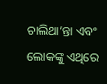ଚାଲିଥା’ନ୍ତା ଏବଂ ଲୋକଙ୍କୁ ଏଥିରେ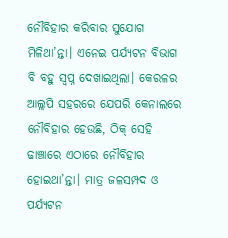ନୌବିହାର କରିବାର ସୁଯୋଗ ମିଳିଥା’ନ୍ତା। ଏନେଇ ପର୍ଯ୍ୟଟନ ବିଭାଗ ବି ବହୁ ସ୍ୱପ୍ନ ଦେଖାଇଥିଲା। କେରଳର ଆଲ୍ଲପି ସହରରେ ଯେପରି କେନାଲରେ ନୌବିହାର ହେଉଛି, ଠିକ୍‌ ‌‌ସେହି ଢାଞ୍ଚାରେ ଏଠାରେ ନୌବିହାର ହୋଇଥା’ନ୍ତା। ମାତ୍ର ଜଳସମ୍ପଦ ଓ ପର୍ଯ୍ୟଟନ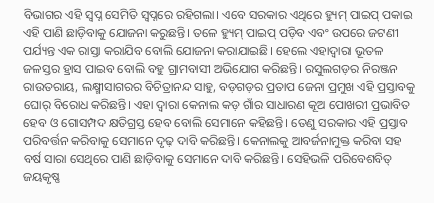ବିଭାଗର ଏହି ସ୍ୱପ୍ନ ସେମିତି ସ୍ୱପ୍ନରେ ରହିଗଲା। ଏବେ ସରକାର ଏଥିରେ ହ୍ୟୁମ୍‌ ପାଇପ୍‌ ପକାଇ ଏହି ପାଣି ଛାଡ଼ିବାକୁ ଯୋଜନା କରୁଛନ୍ତି। ତଳେ ହ୍ୟୁମ୍‌ ପାଇପ୍‌ ପଡ଼ିବ ଏବଂ ଉପରେ ଜଟଣୀ ପର୍ଯ୍ୟନ୍ତ ଏକ ରାସ୍ତା କରାଯିବ ବୋଲି ଯୋଜନା କରାଯାଇଛି। ହେଲେ ଏହାଦ୍ୱାରା ଭୂତଳ ଜଳସ୍ତର ହ୍ରାସ ପାଇବ ବୋଲି ବହୁ ଗ୍ରାମବାସୀ ଅଭିଯୋଗ କରିଛନ୍ତି। ରସୁଲଗଡ଼ର ନିରଞ୍ଜନ ରାଉତରାୟ, ଲକ୍ଷ୍ମୀସାଗରର ବିଚିତ୍ରାନନ୍ଦ ସାହୁ, ବଡ଼ଗଡ଼ର ପ୍ରତାପ ଜେନା ପ୍ରମୁଖ ଏହି ପ୍ରସ୍ତାବକୁ ଘୋର୍‌ ବିରୋଧ କରିଛନ୍ତି। ଏହା ଦ୍ୱାରା କେନାଲ କଡ଼ ଗାଁର ସାଧାରଣ କୂଅ ପୋଖରୀ ପ୍ରଭାବିତ ହେବ ଓ ଗୋସମ୍ପଦ କ୍ଷତିଗ୍ରସ୍ତ ହେବ ବୋଲି ସେମାନେ କହିଛନ୍ତି। ତେଣୁ ସରକାର ଏହି ପ୍ରସ୍ତାବ ପରିବର୍ତ୍ତନ କରିବାକୁ ସେମାନେ ଦୃଢ଼ ଦାବି କରିଛନ୍ତି। କେନାଲକୁ ଆବର୍ଜନାମୁକ୍ତ କରିବା ସହ ବର୍ଷ ସାରା ସେଥିରେ ପାଣି ଛାଡ଼ିବାକୁ ସେମାନେ ଦାବି କରିଛନ୍ତି। ସେହିଭଳି ପରିବେଶବିତ୍‌ ଜୟକୃଷ୍ଣ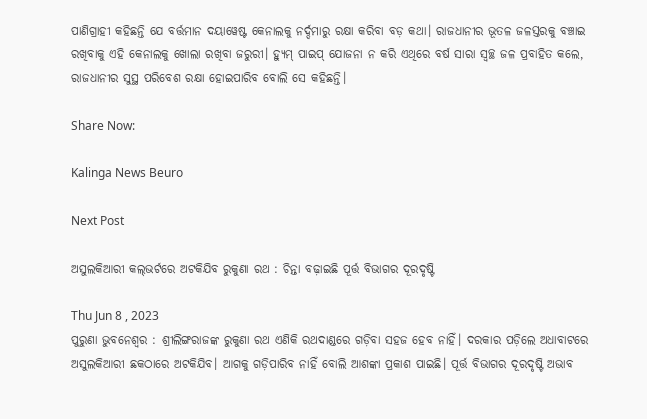ପାଣିଗ୍ରାହୀ କହିଛନ୍ତି ଯେ ବର୍ତ୍ତମାନ ଦୟାୱେଷ୍ଟ କେନାଲକୁ ନର୍ଦ୍ଦମାରୁ ରକ୍ଷା କରିବା ବଡ଼ କଥା। ରାଜଧାନୀର ଭୂତଳ ଜଳସ୍ତରକୁ ବଞ୍ଚାଇ ରଖିବାକୁ ଏହି କେନାଲକୁ ଖୋଲା ରଖିବା ଜରୁରୀ। ହ୍ୟୁମ୍‌ ପାଇପ୍‌ ଯୋଜନା ନ କରି ଏଥିରେ ବର୍ଷ ସାରା ସ୍ୱଚ୍ଛ ଜଳ ପ୍ରବାହିତ କଲେ, ରାଜଧାନୀର ସୁସ୍ଥ ପରିବେଶ ରକ୍ଷା ହୋଇପାରିବ ବୋଲି ସେ କହିଛନ୍ତି।

Share Now:

Kalinga News Beuro

Next Post

ଅସୁଲକିଆରୀ କଲ୍‌ଭର୍ଟରେ ଅଟକିଯିବ ରୁକୁଣା ରଥ : ଚିନ୍ତା ବଢ଼ାଇଛି ପୂର୍ତ୍ତ ବିଭାଗର ଦୂରଦୃଷ୍ଟି

Thu Jun 8 , 2023
ପୁରୁଣା ଭୁବନେଶ୍ୱର : ଶ୍ରୀଲିଙ୍ଗରାଜଙ୍କ ରୁକୁଣା ରଥ ଏଣିକି ରଥଦାଣ୍ଡରେ ଗଡ଼ିବା ସହଜ ହେବ ନାହିଁ। ଦରକାର ପଡ଼ିଲେ ଅଧାବାଟରେ ଅସୁଲକିଆରୀ ଛକଠାରେ ଅଟକିଯିବ। ଆଗକୁ ଗଡ଼ିପାରିବ ନାହିଁ ବୋଲି ଆଶଙ୍କା ପ୍ରକାଶ ପାଇଛି। ପୂର୍ତ୍ତ ବିଭାଗର ଦୂରଦୃଷ୍ଟି ଅଭାବ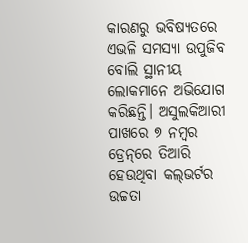କାରଣରୁ ଭବିଷ୍ୟତରେ ଏଭଳି ସମସ୍ୟା ଉପୁଜିବ ବୋଲି ସ୍ଥାନୀୟ ଲୋକମାନେ ଅଭିଯୋଗ କରିଛନ୍ତି। ଅସୁଲକିଆରୀ ପାଖରେ ୭ ନମ୍ବର ଡ୍ରେନ୍‌ରେ ତିଆରି ହେଉଥିବା କଲ୍‌ଭର୍ଟର ଉଚ୍ଚତା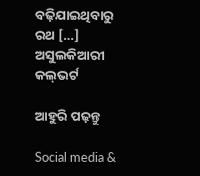ବଢ଼ିଯାଇଥିବାରୁ ରଥ […]
ଅସୁଲକିଆରୀ କଲ୍‌ଭର୍ଟ

ଆହୁରି ପଢ଼ନ୍ତୁ

Social media &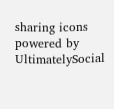sharing icons powered by UltimatelySocial